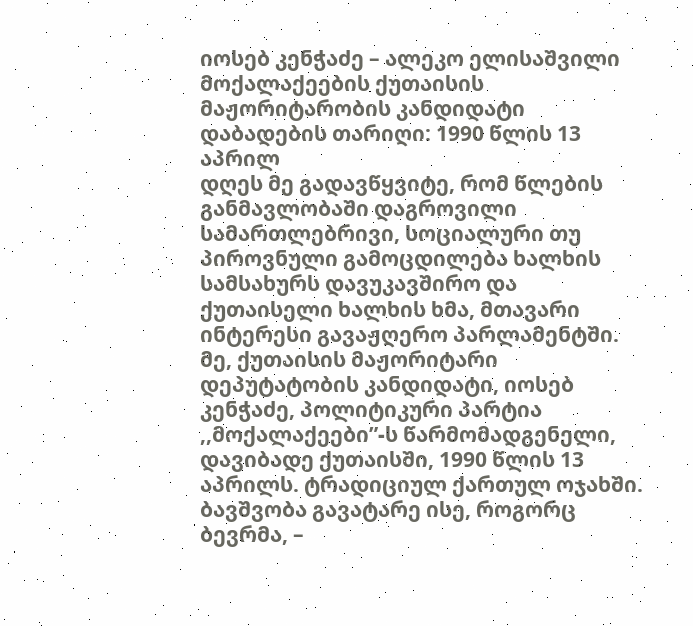იოსებ კენჭაძე – ალეკო ელისაშვილი მოქალაქეების ქუთაისის მაჟორიტარობის კანდიდატი
დაბადების თარიღი: 1990 წლის 13 აპრილ
დღეს მე გადავწყვიტე, რომ წლების განმავლობაში დაგროვილი სამართლებრივი, სოციალური თუ პიროვნული გამოცდილება ხალხის სამსახურს დავუკავშირო და ქუთაისელი ხალხის ხმა, მთავარი ინტერესი გავაჟღერო პარლამენტში.
მე, ქუთაისის მაჟორიტარი დეპუტატობის კანდიდატი, იოსებ კენჭაძე, პოლიტიკური პარტია ,,მოქალაქეები”-ს წარმომადგენელი, დავიბადე ქუთაისში, 1990 წლის 13 აპრილს. ტრადიციულ ქართულ ოჯახში. ბავშვობა გავატარე ისე, როგორც ბევრმა, –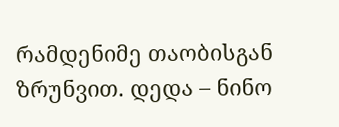რამდენიმე თაობისგან ზრუნვით. დედა – ნინო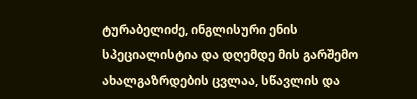ტურაბელიძე, ინგლისური ენის სპეციალისტია და დღემდე მის გარშემო ახალგაზრდების ცვლაა, სწავლის და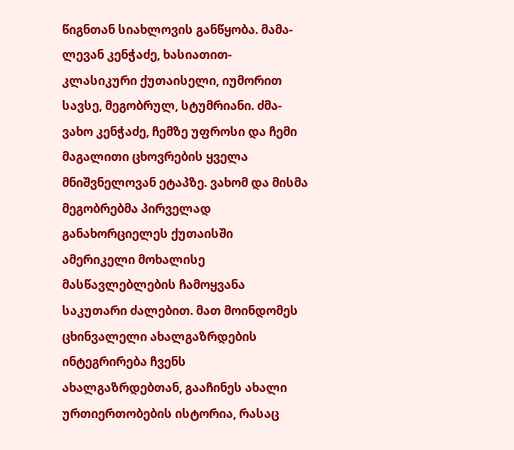წიგნთან სიახლოვის განწყობა. მამა- ლევან კენჭაძე, ხასიათით- კლასიკური ქუთაისელი, იუმორით სავსე, მეგობრულ, სტუმრიანი. ძმა- ვახო კენჭაძე, ჩემზე უფროსი და ჩემი მაგალითი ცხოვრების ყველა მნიშვნელოვან ეტაპზე. ვახომ და მისმა მეგობრებმა პირველად განახორციელეს ქუთაისში ამერიკელი მოხალისე მასწავლებლების ჩამოყვანა საკუთარი ძალებით. მათ მოინდომეს ცხინვალელი ახალგაზრდების ინტეგრირება ჩვენს ახალგაზრდებთან, გააჩინეს ახალი ურთიერთობების ისტორია, რასაც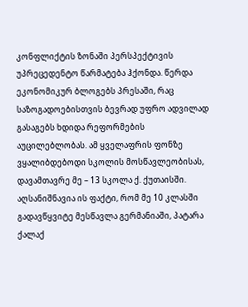კონფლიქტის ზონაში პერსპექტივის უპრეცედენტო წარმატება ჰქონდა. წერდა ეკონომიკურ ბლოგებს პრესაში, რაც საზოგადოებისთვის ბევრად უფრო ადვილად გასაგებს ხდიდა რეფორმების აუცილებლობას. ამ ყველაფრის ფონზე ვყალიბდებოდი სკოლის მოსწავლეობისას, დავამთავრე მე – 13 სკოლა ქ. ქუთაისში.
აღსანიშნავია ის ფაქტი, რომ მე 10 კლასში გადავწყვიტე მესწავლა გერმანიაში, პატარა ქალაქ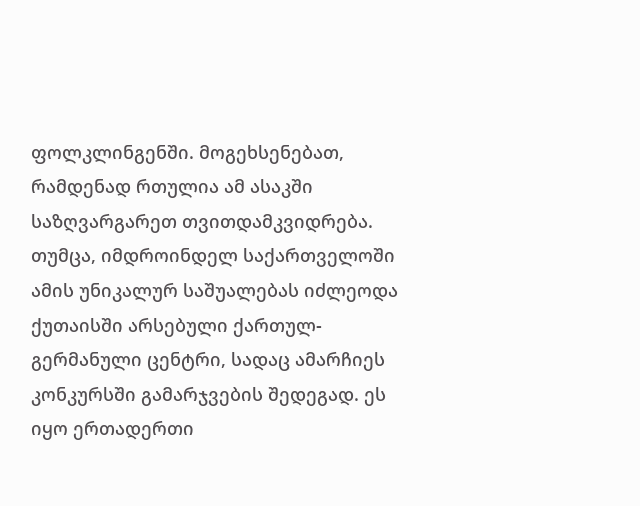ფოლკლინგენში. მოგეხსენებათ, რამდენად რთულია ამ ასაკში საზღვარგარეთ თვითდამკვიდრება. თუმცა, იმდროინდელ საქართველოში ამის უნიკალურ საშუალებას იძლეოდა ქუთაისში არსებული ქართულ-გერმანული ცენტრი, სადაც ამარჩიეს კონკურსში გამარჯვების შედეგად. ეს იყო ერთადერთი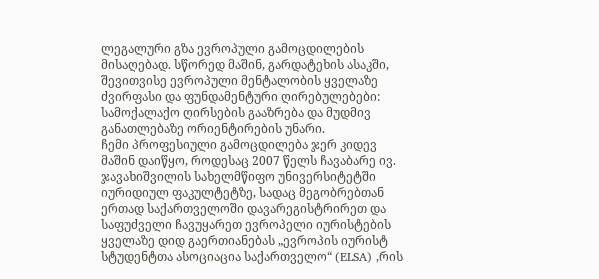ლეგალური გზა ევროპული გამოცდილების მისაღებად. სწორედ მაშინ, გარდატეხის ასაკში, შევითვისე ევროპული მენტალობის ყველაზე ძვირფასი და ფუნდამენტური ღირებულებები: სამოქალაქო ღირსების გააზრება და მუდმივ განათლებაზე ორიენტირების უნარი.
ჩემი პროფესიული გამოცდილება ჯერ კიდევ მაშინ დაიწყო, როდესაც 2007 წელს ჩავაბარე ივ. ჯავახიშვილის სახელმწიფო უნივერსიტეტში იურიდიულ ფაკულტეტზე, სადაც მეგობრებთან ერთად საქართველოში დავარეგისტრირეთ და საფუძველი ჩავუყარეთ ევროპელი იურისტების ყველაზე დიდ გაერთიანებას „ევროპის იურისტ სტუდენტთა ასოციაცია საქართველო“ (ELSA) ,რის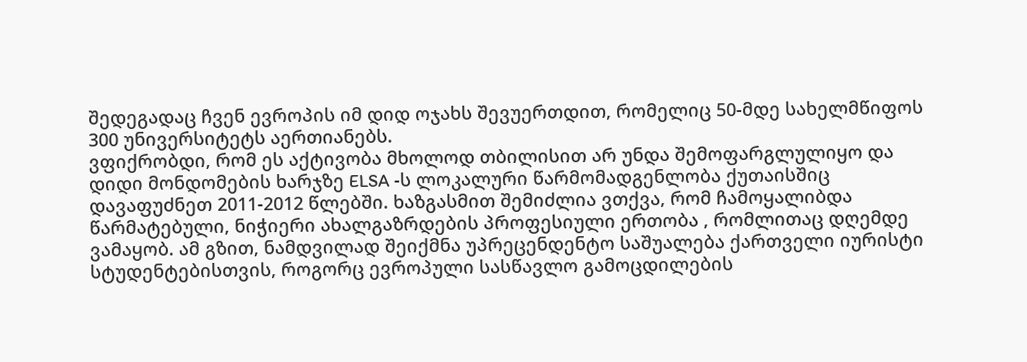შედეგადაც ჩვენ ევროპის იმ დიდ ოჯახს შევუერთდით, რომელიც 50-მდე სახელმწიფოს 300 უნივერსიტეტს აერთიანებს.
ვფიქრობდი, რომ ეს აქტივობა მხოლოდ თბილისით არ უნდა შემოფარგლულიყო და დიდი მონდომების ხარჯზე ELSA -ს ლოკალური წარმომადგენლობა ქუთაისშიც დავაფუძნეთ 2011-2012 წლებში. ხაზგასმით შემიძლია ვთქვა, რომ ჩამოყალიბდა წარმატებული, ნიჭიერი ახალგაზრდების პროფესიული ერთობა , რომლითაც დღემდე ვამაყობ. ამ გზით, ნამდვილად შეიქმნა უპრეცენდენტო საშუალება ქართველი იურისტი სტუდენტებისთვის, როგორც ევროპული სასწავლო გამოცდილების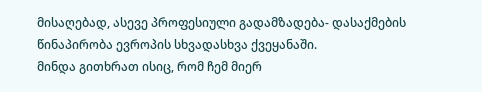მისაღებად, ასევე პროფესიული გადამზადება- დასაქმების წინაპირობა ევროპის სხვადასხვა ქვეყანაში.
მინდა გითხრათ ისიც, რომ ჩემ მიერ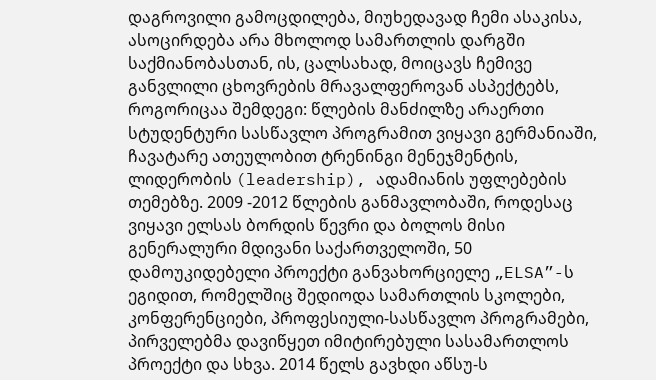დაგროვილი გამოცდილება, მიუხედავად ჩემი ასაკისა, ასოცირდება არა მხოლოდ სამართლის დარგში საქმიანობასთან, ის, ცალსახად, მოიცავს ჩემივე განვლილი ცხოვრების მრავალფეროვან ასპექტებს, როგორიცაა შემდეგი: წლების მანძილზე არაერთი სტუდენტური სასწავლო პროგრამით ვიყავი გერმანიაში, ჩავატარე ათეულობით ტრენინგი მენეჯმენტის, ლიდერობის (leadership), ადამიანის უფლებების თემებზე. 2009 -2012 წლების განმავლობაში, როდესაც ვიყავი ელსას ბორდის წევრი და ბოლოს მისი გენერალური მდივანი საქართველოში, 50 დამოუკიდებელი პროექტი განვახორციელე „ELSA”-ს ეგიდით, რომელშიც შედიოდა სამართლის სკოლები, კონფერენციები, პროფესიული-სასწავლო პროგრამები, პირველებმა დავიწყეთ იმიტირებული სასამართლოს პროექტი და სხვა. 2014 წელს გავხდი აწსუ-ს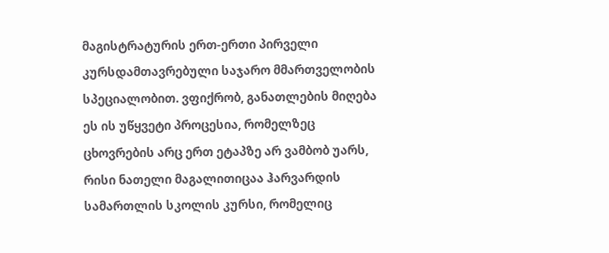მაგისტრატურის ერთ-ერთი პირველი კურსდამთავრებული საჯარო მმართველობის სპეციალობით. ვფიქრობ, განათლების მიღება ეს ის უწყვეტი პროცესია, რომელზეც ცხოვრების არც ერთ ეტაპზე არ ვამბობ უარს, რისი ნათელი მაგალითიცაა ჰარვარდის სამართლის სკოლის კურსი, რომელიც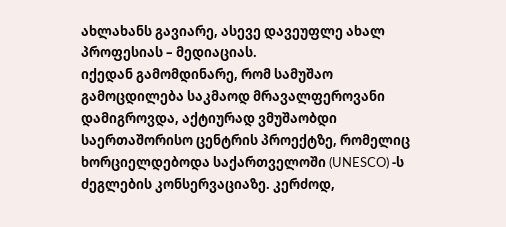ახლახანს გავიარე, ასევე დავეუფლე ახალ პროფესიას – მედიაციას.
იქედან გამომდინარე, რომ სამუშაო გამოცდილება საკმაოდ მრავალფეროვანი დამიგროვდა, აქტიურად ვმუშაობდი საერთაშორისო ცენტრის პროექტზე, რომელიც ხორციელდებოდა საქართველოში (UNESCO) -ს ძეგლების კონსერვაციაზე. კერძოდ,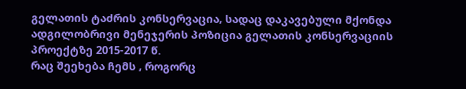გელათის ტაძრის კონსერვაცია, სადაც დაკავებული მქონდა ადგილობრივი მენეჯერის პოზიცია გელათის კონსერვაციის პროექტზე 2015-2017 წ.
რაც შეეხება ჩემს , როგორც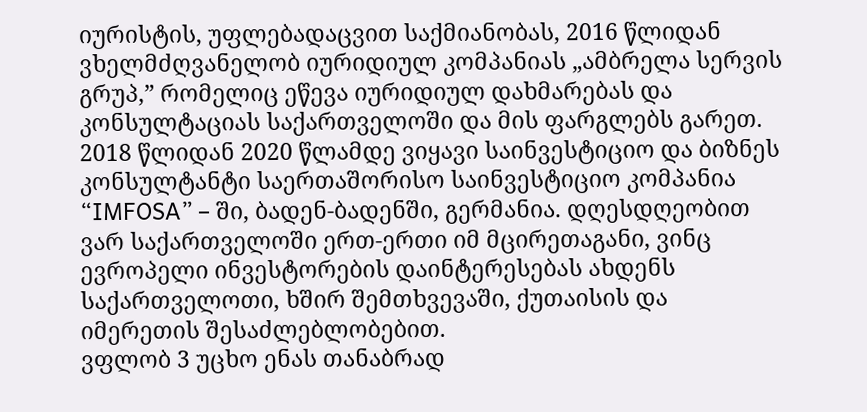იურისტის, უფლებადაცვით საქმიანობას, 2016 წლიდან ვხელმძღვანელობ იურიდიულ კომპანიას „ამბრელა სერვის გრუპ,” რომელიც ეწევა იურიდიულ დახმარებას და კონსულტაციას საქართველოში და მის ფარგლებს გარეთ. 2018 წლიდან 2020 წლამდე ვიყავი საინვესტიციო და ბიზნეს კონსულტანტი საერთაშორისო საინვესტიციო კომპანია “IMFOSA” – ში, ბადენ-ბადენში, გერმანია. დღესდღეობით ვარ საქართველოში ერთ-ერთი იმ მცირეთაგანი, ვინც ევროპელი ინვესტორების დაინტერესებას ახდენს საქართველოთი, ხშირ შემთხვევაში, ქუთაისის და იმერეთის შესაძლებლობებით.
ვფლობ 3 უცხო ენას თანაბრად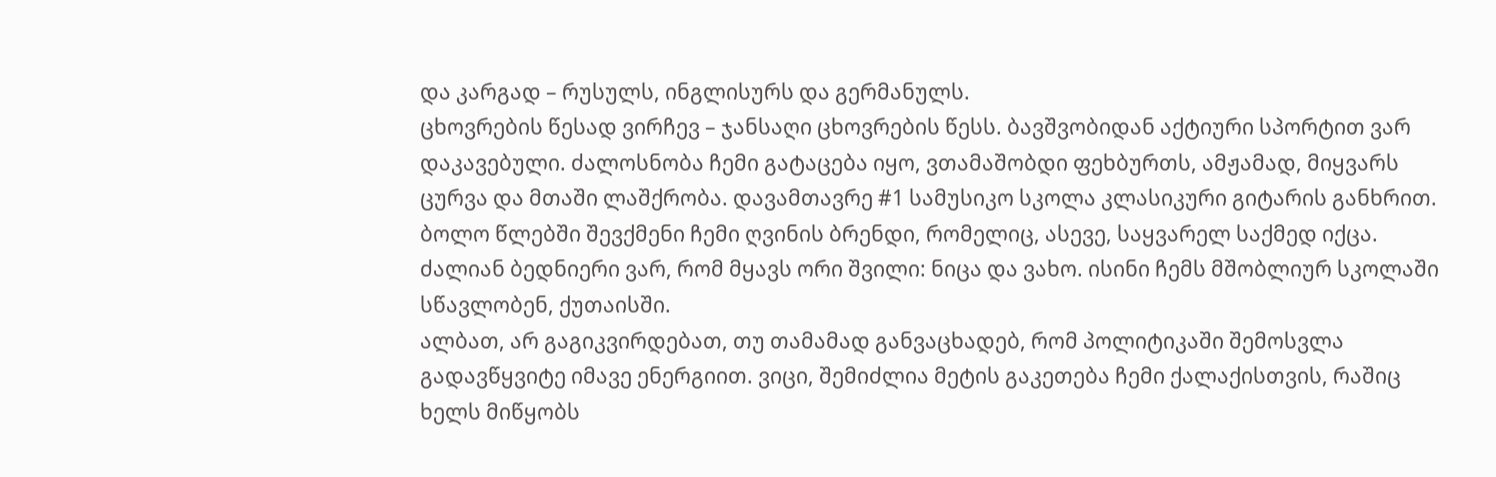და კარგად – რუსულს, ინგლისურს და გერმანულს.
ცხოვრების წესად ვირჩევ – ჯანსაღი ცხოვრების წესს. ბავშვობიდან აქტიური სპორტით ვარ დაკავებული. ძალოსნობა ჩემი გატაცება იყო, ვთამაშობდი ფეხბურთს, ამჟამად, მიყვარს ცურვა და მთაში ლაშქრობა. დავამთავრე #1 სამუსიკო სკოლა კლასიკური გიტარის განხრით. ბოლო წლებში შევქმენი ჩემი ღვინის ბრენდი, რომელიც, ასევე, საყვარელ საქმედ იქცა.
ძალიან ბედნიერი ვარ, რომ მყავს ორი შვილი: ნიცა და ვახო. ისინი ჩემს მშობლიურ სკოლაში სწავლობენ, ქუთაისში.
ალბათ, არ გაგიკვირდებათ, თუ თამამად განვაცხადებ, რომ პოლიტიკაში შემოსვლა გადავწყვიტე იმავე ენერგიით. ვიცი, შემიძლია მეტის გაკეთება ჩემი ქალაქისთვის, რაშიც ხელს მიწყობს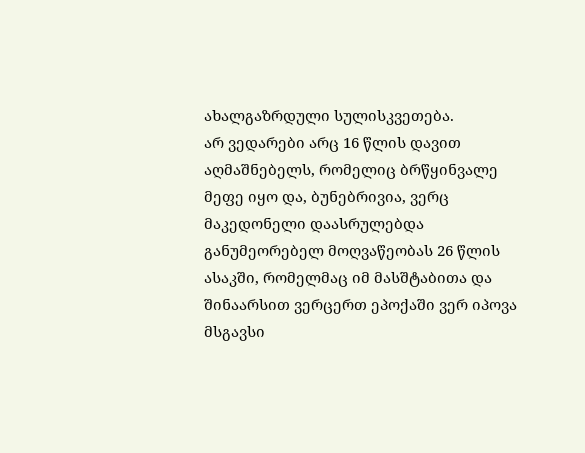ახალგაზრდული სულისკვეთება.
არ ვედარები არც 16 წლის დავით აღმაშნებელს, რომელიც ბრწყინვალე მეფე იყო და, ბუნებრივია, ვერც მაკედონელი დაასრულებდა განუმეორებელ მოღვაწეობას 26 წლის ასაკში, რომელმაც იმ მასშტაბითა და შინაარსით ვერცერთ ეპოქაში ვერ იპოვა მსგავსი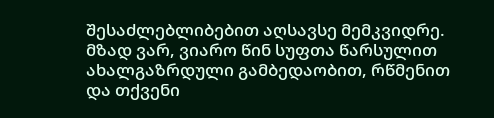შესაძლებლიბებით აღსავსე მემკვიდრე.
მზად ვარ, ვიარო წინ სუფთა წარსულით ახალგაზრდული გამბედაობით, რწმენით და თქვენი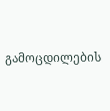გამოცდილების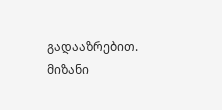გადააზრებით. მიზანი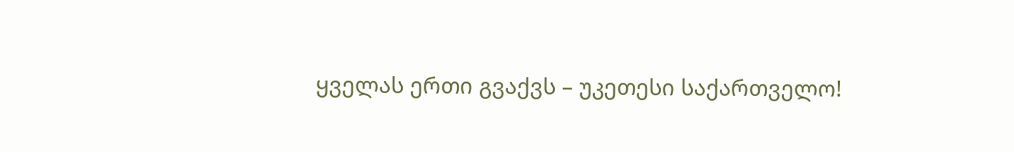ყველას ერთი გვაქვს – უკეთესი საქართველო!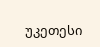უკეთესი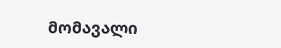მომავალი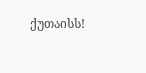ქუთაისს!